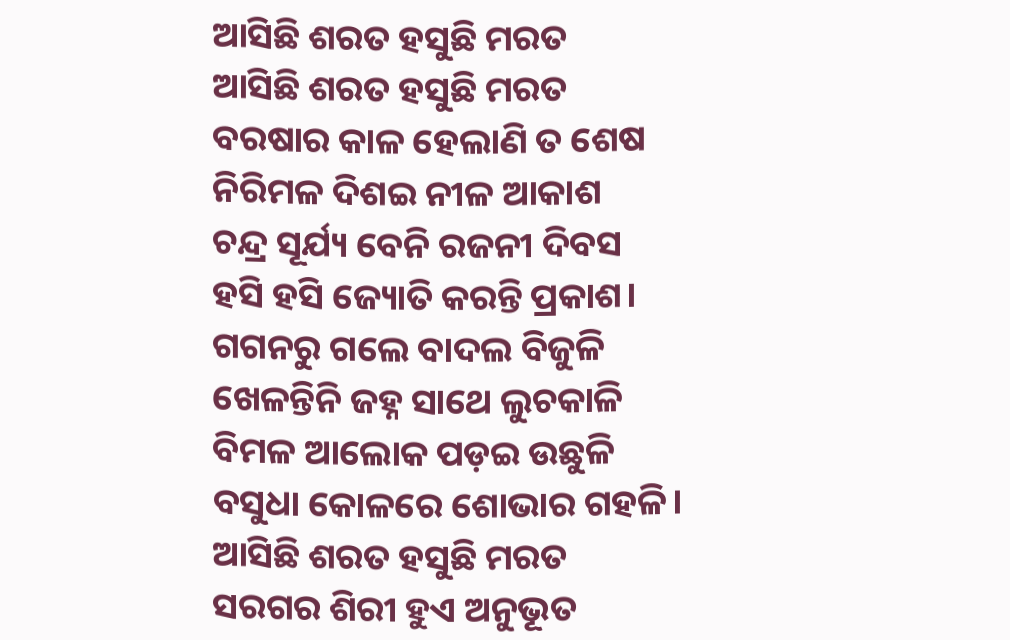ଆସିଛି ଶରତ ହସୁଛି ମରତ
ଆସିଛି ଶରତ ହସୁଛି ମରତ
ବରଷାର କାଳ ହେଲାଣି ତ ଶେଷ
ନିରିମଳ ଦିଶଇ ନୀଳ ଆକାଶ
ଚନ୍ଦ୍ର ସୂର୍ଯ୍ୟ ବେନି ରଜନୀ ଦିବସ
ହସି ହସି ଜ୍ୟୋତି କରନ୍ତି ପ୍ରକାଶ।
ଗଗନରୁ ଗଲେ ବାଦଲ ବିଜୁଳି
ଖେଳନ୍ତିନି ଜହ୍ନ ସାଥେ ଲୁଚକାଳି
ବିମଳ ଆଲୋକ ପଡ଼ଇ ଉଛୁଳି
ବସୁଧା କୋଳରେ ଶୋଭାର ଗହଳି।
ଆସିଛି ଶରତ ହସୁଛି ମରତ
ସରଗର ଶିରୀ ହୁଏ ଅନୁଭୂତ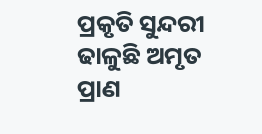ପ୍ରକୃତି ସୁନ୍ଦରୀ ଢାଳୁଛି ଅମୃତ
ପ୍ରାଣ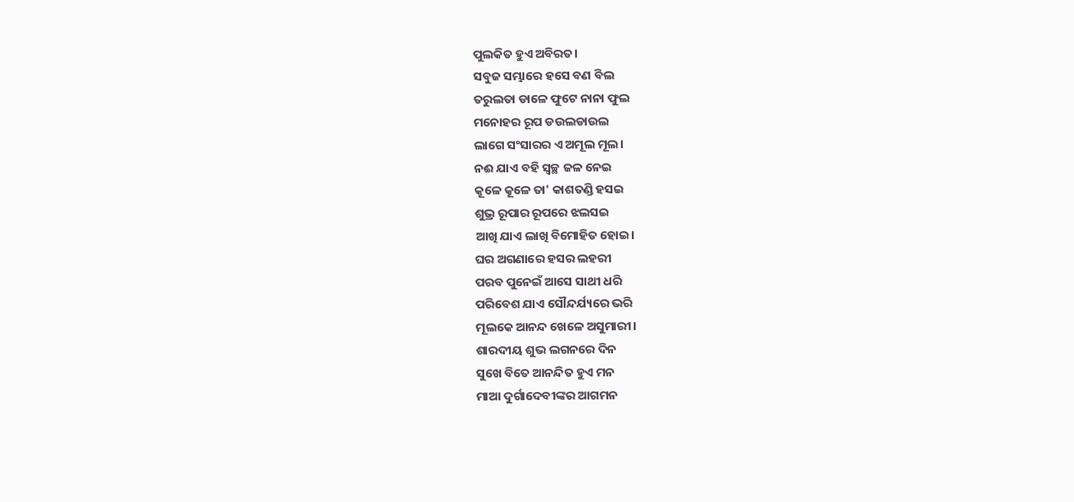ପୁଲକିତ ହୁଏ ଅବିରତ।
ସବୁଜ ସମ୍ଭାରେ ହସେ ବଣ ବିଲ
ତରୁଲତା ଡାଳେ ଫୁଟେ ନାନା ଫୁଲ
ମନୋହର ରୂପ ଡଉଲଡାଉଲ
ଲାଗେ ସଂସାରର ଏ ଅମୂଲ ମୂଲ।
ନଈ ଯାଏ ବହି ସ୍ୱଚ୍ଛ ଜଳ ନେଇ
କୂଳେ କୂଳେ ତା' କାଶତଣ୍ଡି ହସଇ
ଶୁଭ୍ର ରୂପାର ରୂପରେ ଝଲସଇ
ଆଖି ଯାଏ ଲାଖି ବିମୋହିତ ହୋଇ।
ଘର ଅଗଣାରେ ହସର ଲହରୀ
ପରବ ପୁନେଇଁ ଆସେ ସାଥୀ ଧରି
ପରିବେଶ ଯାଏ ସୌନ୍ଦର୍ଯ୍ୟରେ ଭରି
ମୂଲକେ ଆନନ୍ଦ ଖେଳେ ଅସୁମାରୀ।
ଶାରଦୀୟ ଶୁଭ ଲଗନରେ ଦିନ
ସୁଖେ ବିତେ ଆନନ୍ଦିତ ହୁଏ ମନ
ମାଆ ଦୁର୍ଗାଦେବୀଙ୍କର ଆଗମନ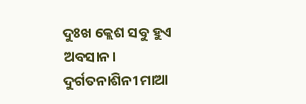ଦୁଃଖ କ୍ଲେଶ ସବୁ ହୁଏ ଅବସାନ।
ଦୁର୍ଗତନାଶିନୀ ମାଆ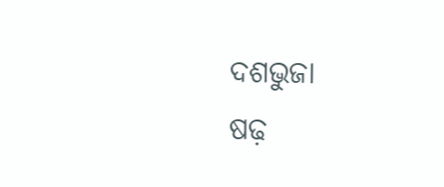ଦଶଭୁଜା
ଷଢ଼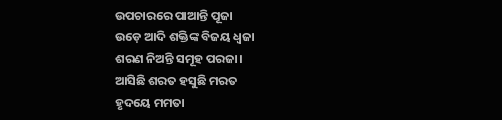ଉପଚାରରେ ପାଆନ୍ତି ପୂଜା
ଉଡ଼େ ଆଦି ଶକ୍ତିଙ୍କ ବିଜୟ ଧ୍ୱଜା
ଶରଣ ନିଅନ୍ତି ସମୂହ ପରଜା।
ଆସିଛି ଶରତ ହସୁଛି ମରତ
ହୃଦୟେ ମମତା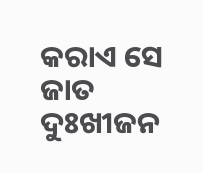କରାଏ ସେ ଜାତ
ଦୁଃଖୀଜନ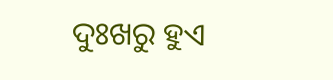ଦୁଃଖରୁ ହୁଏ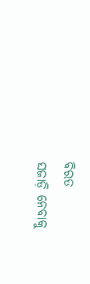ବିରତ
ସଜାଡ଼ି ନେବାକୁ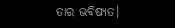ତାର ଭବିଷ୍ୟତ।